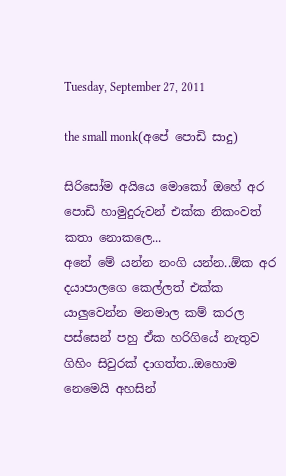Tuesday, September 27, 2011

the small monk(අපේ පොඩි සාදු)

සිරිසෝම අයියෙ මොකෝ ඔහේ අර පොඩි හාමුදුරුවන් එක්ක නිකංවත් කතා නොකලෙ...
අනේ මේ යන්න නංගි යන්න..ඕක අර දයාපාලගෙ කෙල්ලත් එක්ක යාලුවෙන්න මනමාල කම් කරල පස්සෙන් පහු ඒක හරිගියේ නැතුව ගිහිං සිවුරක් දාගත්ත..ඔහොම නෙමෙයි අහසින්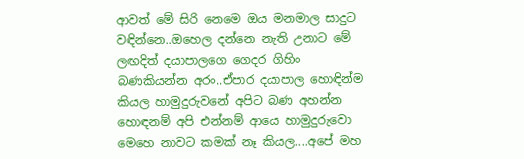ආවත් මේ සිරි නෙමෙ ඔය මනමාල සාදුට වඳින්නෙ..ඔහෙල දන්නෙ නැති උනාට මේ ලඟදිත් දයාපාලගෙ ගෙදර ගිහිං බණකියන්න අරං..ඒපාර දයාපාල හොඳින්ම කියල හාමුදුරුවනේ අපිට බණ අහන්න හොඳනම් අපි එන්නම් ආයෙ හාමුදුරුවො මෙහෙ නාවට කමක් නෑ කියල....අපේ මහ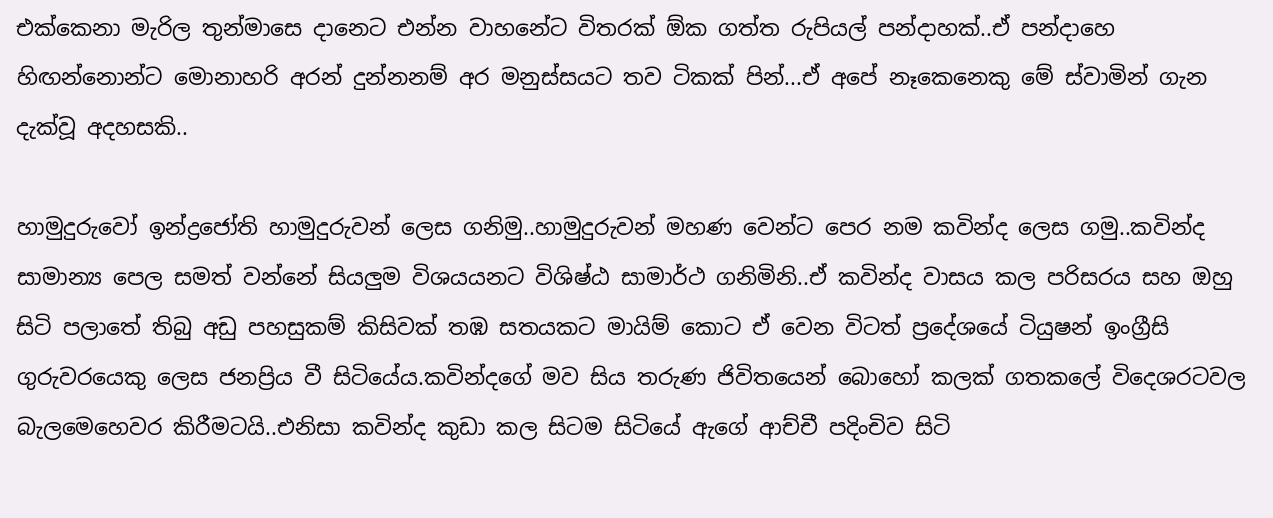එක්කෙනා මැරිල තුන්මාසෙ දානෙට එන්න වාහනේට විතරක් ඕක ගත්ත රුපියල් පන්දාහක්..ඒ පන්දාහෙ හිඟන්නොන්ට මොනාහරි අරන් දුන්නනම් අර මනුස්සයට තව ටිකක් පින්...ඒ අපේ නෑකෙනෙකු මේ ස්වාමින් ගැන දැක්වූ අදහසකි..

හාමුදුරුවෝ ඉන්ද්‍රජෝති හාමුදුරුවන් ලෙස ගනිමු..හාමුදුරුවන් මහණ වෙන්ට පෙර නම කවින්ද ලෙස ගමු..කවින්ද සාමාන්‍ය පෙල සමත් වන්නේ සියලුම විශයයනට විශිෂ්ඨ සාමාර්ථ ගනිමිනි..ඒ කවින්ද වාසය කල පරිසරය සහ ඔහු සිටි පලාතේ තිබු අඩු පහසුකම් කිසිවක් තඹ සතයකට මායිම් කොට ඒ වෙන විටත් ප්‍රදේශයේ ටියුෂන් ඉංග්‍රීසි ගුරුවරයෙකු ලෙස ජනප්‍රිය වී සිටියේය.කවින්දගේ මව සිය තරුණ ජිවිතයෙන් බොහෝ කලක් ගතකලේ විදෙශරටවල බැලමෙහෙවර කිරීමටයි..එනිසා කවින්ද කුඩා කල සිටම සිටියේ ඇගේ ආච්චී පදිංචිව සිටි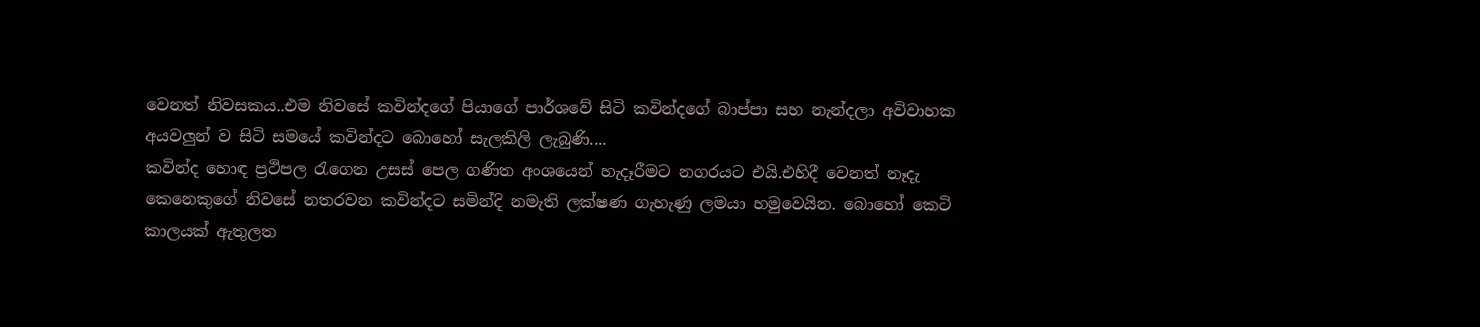වෙනත් නිවසකය..එම නිවසේ කවින්දගේ පියාගේ පාර්ශවේ සිටි කවින්දගේ බාප්පා සහ නැන්දලා අවිවාහක අයවලුන් ව සිටි සමයේ කවින්දට බොහෝ සැලකිලි ලැබුණි....
කවින්ද හොඳ ප්‍රථිපල රැගෙන උසස් පෙල ගණිත අංශයෙන් හැදෑරීමට නගරයට එයි.එහිදී වෙනත් නෑදැ කෙනෙකුගේ නිවසේ නතරවන කවින්දට සමින්දි නමැති ලක්ෂණ ගැහැණු ලමයා හමුවෙයින. බොහෝ කෙටි කාලයක් ඇතුලත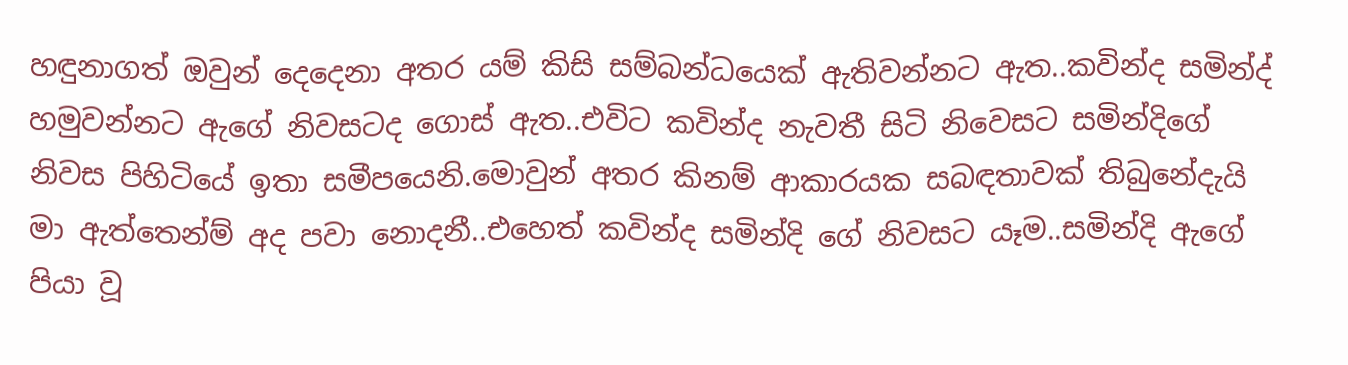හඳුනාගත් ඔවුන් දෙදෙනා අතර යම් කිසි සම්බන්ධයෙක් ඇතිවන්නට ඇත..කවින්ද සමින්ද් හමුවන්නට ඇගේ නිවසටද ගොස් ඇත..එවිට කවින්ද නැවතී සිටි නිවෙසට සමින්දිගේ නිවස පිහිටියේ ඉතා සමීපයෙනි.මොවුන් අතර කිනම් ආකාරයක සබඳතාවක් තිබුනේදැයි මා ඇත්තෙන්ම් අද පවා නොදනී..එහෙත් කවින්ද සමින්දි ගේ නිවසට යෑම..සමින්දි ඇගේ පියා වූ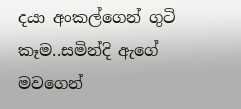දයා අංකල්ගෙන් ගුටි කෑම..සමින්දි ඇගේ මවගෙන්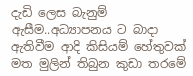දැඩි ලෙස බැනුම් ඇසීම..අධ්‍යාපනය ට බාදා ඇතිවීම ආදි කිසියම් හේතුවක් මත මුලින් තිබුන කුඩා තරමේ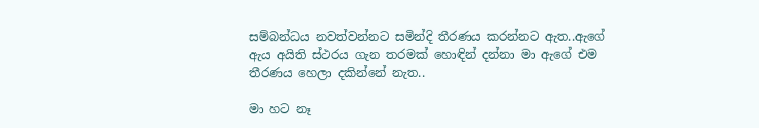සම්බන්ධය නවත්වන්නට සමින්දි තීරණය කරන්නට ඇත..ඇගේ ඇය අයිති ස්ථරය ගැන තරමක් හොඳින් දන්නා මා ඇගේ එම තීරණය හෙලා දකින්නේ නැත..

මා හට නෑ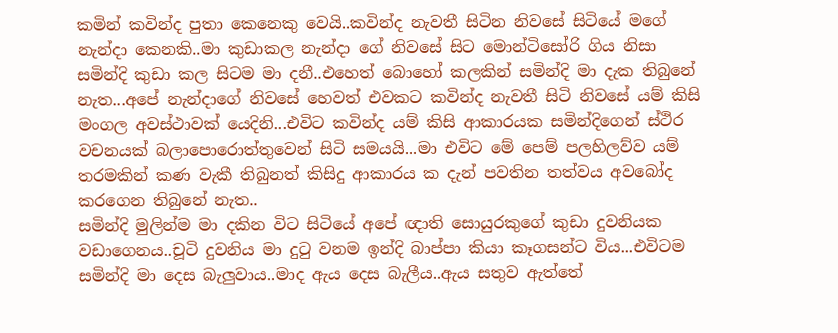කමින් කවින්ද පුතා කෙනෙකු වෙයි..කවින්ද නැවතී සිටින නිවසේ සිටියේ මගේ නැන්දා කෙනකි..මා කුඩාකල නැන්දා ගේ නිවසේ සිට මොන්ටිසෝරි ගිය නිසා සමින්දි කුඩා කල සිටම මා දනී..එහෙත් බොහෝ කලකින් සමින්දි මා දැක තිබුනේ නැත...අපේ නැන්දාගේ නිවසේ හෙවත් එවකට කවින්ද නැවතී සිටි නිවසේ යම් කිසි මංගල අවස්ථාවක් යෙදිනි...එවිට කවින්ද යම් කිසි ආකාරයක සමින්දිගෙන් ස්ථිර වචනයක් බලාපොරොත්තුවෙන් සිටි සමයයි...මා එවිට මේ පෙම් පලහිලව්ව යම් තරමකින් කණ වැකී තිබුනත් කිසිදු ආකාරය ක දැන් පවතින තත්වය අවබෝද කරගෙන තිබුනේ නැත..
සමින්දි මුලින්ම මා දකින විට සිටියේ අපේ ඥාති සොයුරකුගේ කුඩා දුවනියක වඩාගෙනය..චූටි දුවනිය මා දුටු වනම ඉන්දි බාප්පා කියා කෑගසන්ට විය...එවිටම සමින්දි මා දෙස බැලුවාය..මාද ඇය දෙස බැලීය..ඇය සතුව ඇත්තේ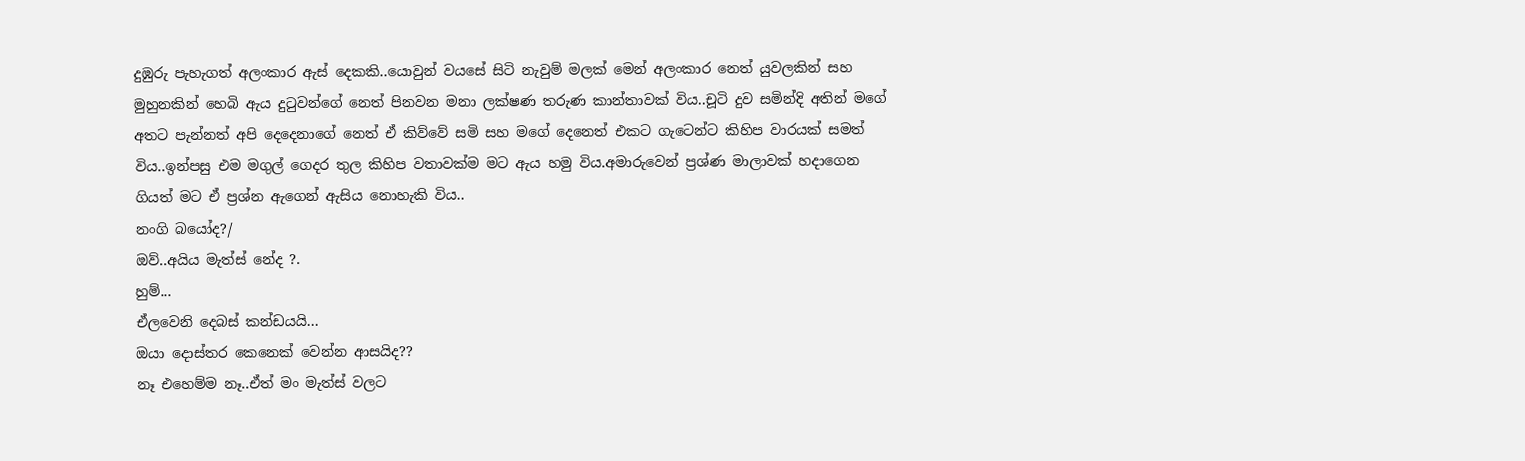දුඹුරු පැහැගත් අලංකාර ඇස් දෙකකි..යොවුන් වයසේ සිටි නැවුම් මලක් මෙන් අලංකාර නෙත් යුවලකින් සහ මුහුනකින් හෙබි ඇය දුටුවන්ගේ නෙත් පිනවන මනා ලක්ෂණ තරුණ කාන්තාවක් විය..චූටි දුව සමින්දි අතින් මගේ අතට පැන්නත් අපි දෙදෙනාගේ නෙත් ඒ කිව්වේ සමි සහ මගේ දෙනෙත් එකට ගැටෙන්ට කිහිප වාරයක් සමත් විය..ඉන්පසු එම මගුල් ගෙදර තුල කිහිප වතාවක්ම මට ඇය හමු විය.අමාරුවෙන් ප්‍රශ්ණ මාලාවක් හදාගෙන ගියත් මට ඒ ප්‍රශ්න ඇගෙන් ඇසිය නොහැකි විය..
නංගි බයෝද?/
ඔව්..අයිය මැත්ස් නේද ?.
හුම්...
ඒලවෙනි දෙබස් කන්ඩයයි...
ඔයා දොස්තර කෙනෙක් වෙන්න ආසයිද??
නෑ එහෙම්ම නෑ..ඒත් මං මැත්ස් වලට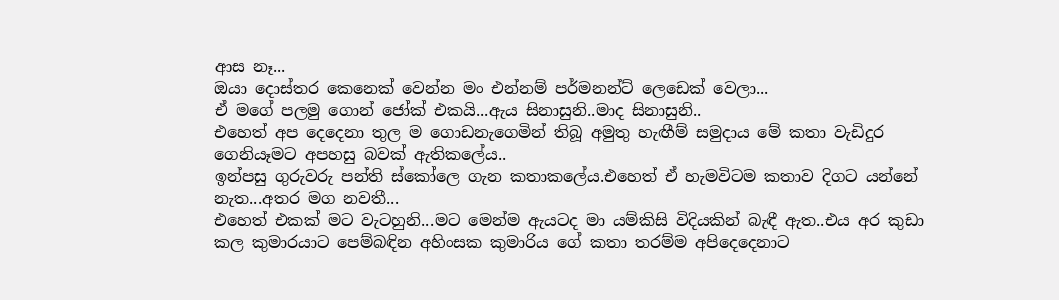ආස නෑ...
ඔයා දොස්තර කෙනෙක් වෙන්න මං එන්නම් පර්මනන්ට් ලෙඩෙක් වෙලා...
ඒ මගේ පලමු ගොන් ජෝක් එකයි...ඇය සිනාසුනි..මාද සිනාසුනි..
එහෙත් අප දෙදෙනා තුල ම ගොඩනැගෙමින් තිබූ අමුතු හැඟීම් සමුදාය මේ කතා වැඩිදුර ගෙනියෑමට අපහසු බවක් ඇතිකලේය..
ඉන්පසු ගුරුවරු පන්ති ස්කෝලෙ ගැන කතාකලේය.එහෙත් ඒ හැමවිටම කතාව දිගට යන්නේ නැත...අතර මග නවතී...
එහෙත් එකක් මට වැටහුනි...මට මෙන්ම ඇයටද මා යම්කිසි විදියකින් බැඳී ඇත..එය අර කුඩා කල කුමාරයාට පෙම්බඳින අහිංසක කුමාරිය ගේ කතා තරම්ම අපිදෙදෙනාට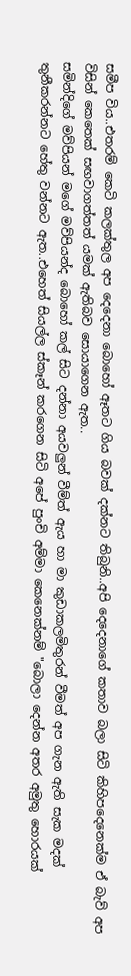සමීප විය..එතරම් කෙටි කලක්තුල අප දෙදෙනා බොහෝ ඈතට ගිය බවක් දක්නට තිබුනි..අපි දෙදෙනාගේ කතාව බලා සිටි කිහිපදෙනෙක්ම ඒ බැව් අප විසින් කෙතෙක් සඟවාගත්තත් යමක් ඇතිබව සොයාගෙන ඇත..
සමින්දිගේ මව්පියන් මගේ මව්පියන්ද බොහෝ කල් සිට දන්නා අයවලුන් වීම්ත් ඇය හා මා කුඩාකලමිතුරන් වීමත් අප ගැන ඇති සැක මදක් තුනීකරන්නට හේතු වන්නට ඇත..එහෙත් සියල්ල ස්කෑන් කරගෙන සිටි අපේ පුංචි අම්මා කෙනෙක්නම් "බොලා දෙන්න අතර අමුතු හොරයක්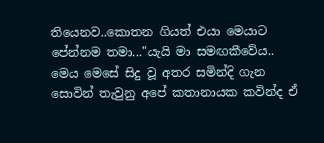තියෙනව..කොතන ගියත් එයා මෙයාට පේන්නම තමා..."යැයි මා සමඟකීවේය..
මෙය මෙසේ සිදු වූ අතර සමින්දි ගැන සොවින් තැවුනු අපේ කතානායක කවින්ද ඒ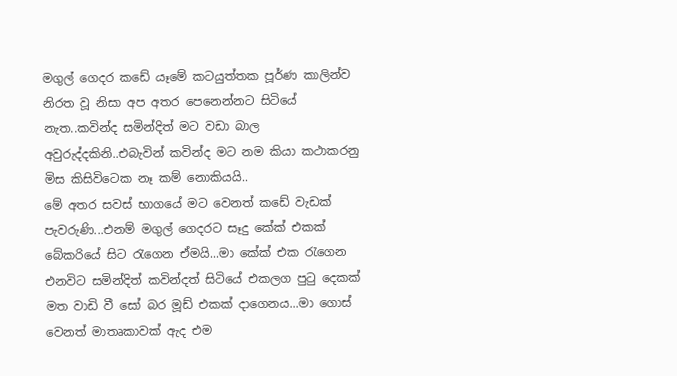මගුල් ගෙදර කඩේ යෑමේ කටයුත්තක පූර්ණ කාලින්ව නිරත වූ නිසා අප අතර පෙනෙන්නට සිටියේ නැත..කවින්ද සමින්දිත් මට වඩා බාල අවුරුද්දකිනි..එබැවින් කවින්ද මට නම කියා කථාකරනු මිස කිසිවිටෙක නෑ කම් නොකියයි..
මේ අතර සවස් භාගයේ මට වෙනත් කඩේ වැඩක් පැවරුණි...එනම් මගුල් ගෙදරට සෑදු කේක් එකක් බේකරියේ සිට රැගෙන ඒමයි...මා කේක් එක රැගෙන එනවිට සමින්දිත් කවින්දත් සිටියේ එකලග පුටු දෙකක් මත වාඩි වී සෝ බර මූඩ් එකක් දාගෙනය...මා ගොස් වෙනත් මාතෘකාවක් ඇද එම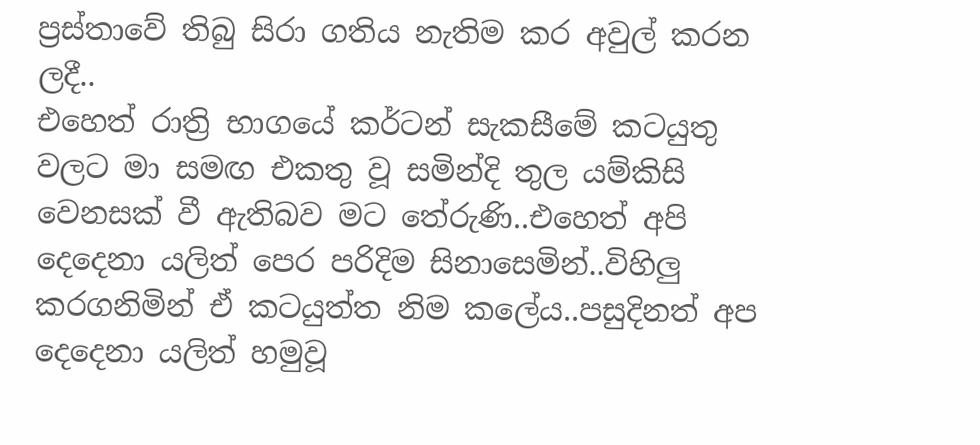ප්‍රස්තාවේ තිබු සිරා ගතිය නැතිම කර අවුල් කරන ලදී..
එහෙත් රාත්‍රි භාගයේ කර්ටන් සැකසීමේ කටයුතු වලට මා සමඟ එකතු වූ සමින්දි තුල යම්කිසි වෙනසක් වී ඇතිබව මට තේරුණි..එහෙත් අපි දෙදෙනා යලිත් පෙර පරිදිම සිනාසෙමින්..විහිලු කරගනිමින් ඒ කටයුත්ත නිම කලේය..පසුදිනත් අප දෙදෙනා යලිත් හමුවූ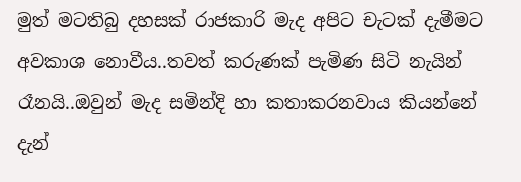මුත් මටතිබු දහසක් රාජකාරි මැද අපිට චැටක් දැමීමට අවකාශ නොවීය..තවත් කරුණක් පැමිණ සිටි නැයින් රෑනයි..ඔවුන් මැද සමින්දි හා කතාකරනවාය කියන්නේ දැන්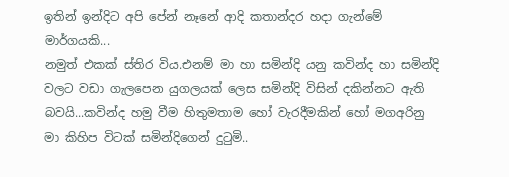ඉතින් ඉන්දිට අපි පේන් නෑනේ ආදි කතාන්දර හදා ගැන්මේ මාර්ගයකි...
නමුත් එකක් ස්තිර විය.එනම් මා හා සමින්දි යනු කවින්ද හා සමින්දි වලට වඩා ගැලපෙන යුගලයක් ලෙස සමින්දි විසින් දකින්නට ඇති බවයි...කවින්ද හමු වීම හිතුමතාම හෝ වැරදීමකින් හෝ මගඅරිනු මා කිහිප විටක් සමින්දිගෙන් දුටුමි..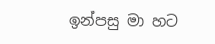ඉන්පසු මා හට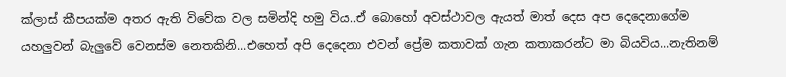ක්ලාස් කීපයක්ම අතර ඇති විවේක වල සමින්දි හමු විය..ඒ බොහෝ අවස්ථාවල ඇයත් මාත් දෙස අප දෙදෙනාගේම යහලුවන් බැලුවේ වෙනස්ම නෙතකිනි...එහෙත් අපි දෙදෙනා එවන් ප්‍රේම කතාවක් ගැන කතාකරන්ට මා බියවිය...නැතිනම්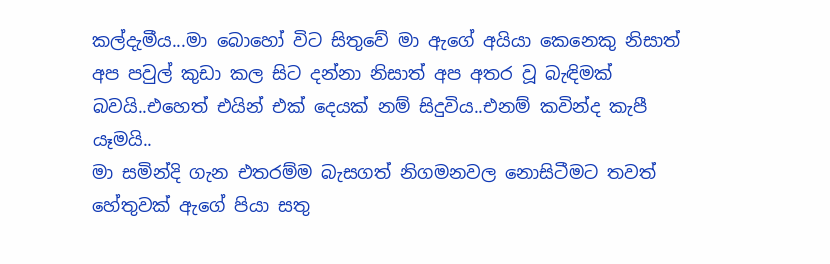කල්දැමීය...මා බොහෝ විට සිතුවේ මා ඇගේ අයියා කෙනෙකු නිසාත් අප පවුල් කුඩා කල සිට දන්නා නිසාත් අප අතර වූ බැඳිමක් බවයි..එහෙත් එයින් එක් දෙයක් නම් සිදුවිය..එනම් කවින්ද කැපී යෑමයි..
මා සමින්දි ගැන එතරම්ම බැසගත් නිගමනවල නොසිටීමට තවත් හේතුවක් ඇගේ පියා සතු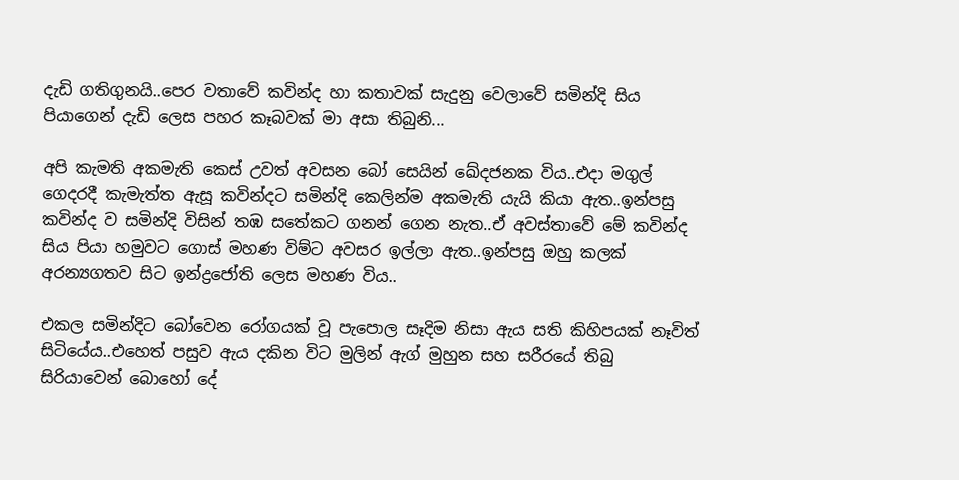දැඩි ගතිගුනයි..පෙර වතාවේ කවින්ද හා කතාවක් සැදුනු වෙලාවේ සමින්දි සිය පියාගෙන් දැඩි ලෙස පහර කෑබවක් මා අසා තිබුනි...

අපි කැමති අකමැති කෙස් උවත් අවසන බෝ සෙයින් ඛේදජනක විය..එදා මගුල් ගෙදරදී කැමැත්ත ඇසූ කවින්දට සමින්දි කෙලින්ම අකමැති යැයි කියා ඇත..ඉන්පසු කවින්ද ව සමින්දි විසින් තඹ සතේකට ගනන් ගෙන නැත..ඒ අවස්තාවේ මේ කවින්ද සිය පියා හමුවට ගොස් මහණ විම්ට අවසර ඉල්ලා ඇත..ඉන්පසු ඔහු කලක් අරන්‍යගතව සිට ඉන්ද්‍රජෝති ලෙස මහණ විය..

එකල සමින්දිට බෝවෙන රෝගයක් වූ පැපොල සෑදිම නිසා ඇය සති කිහිපයක් නෑවිත් සිටියේය..එහෙත් පසුව ඇය දකින විට මුලින් ඇග් මුහුන සහ සරීරයේ තිබු සිරියාවෙන් බොහෝ දේ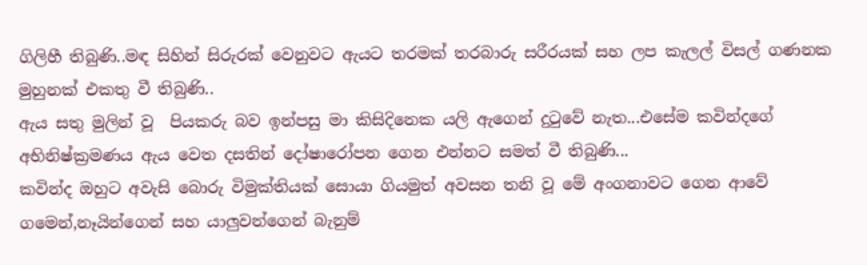ගිලිහී තිබුණි..මඳ සිහින් සිරුරක් වෙනුවට ඇයට තරමක් තරබාරු සරීරයක් සහ ලප කැලල් විසල් ගණනක මුහුනක් එකතු වී තිබුණි..
ඇය සතු මුලින් වූ  පියකරු බව ඉන්පසු මා කිසිදිනෙක යලි ඇගෙන් දුටුවේ නැත...එසේම කවින්දගේ අභිනිෂ්ක්‍රමණය ඇය වෙත දසතින් දෝෂාරෝපන ගෙන එන්නට සමත් වී තිබුණි...
කවින්ද ඔහුට අවැසි බොරු විමුක්තියක් සොයා ගියමුත් අවසන තනි වූ මේ අංගනාවට ගෙන ආවේ ගමෙන්,නෑයින්ගෙන් සහ යාලුවන්ගෙන් බැනුම්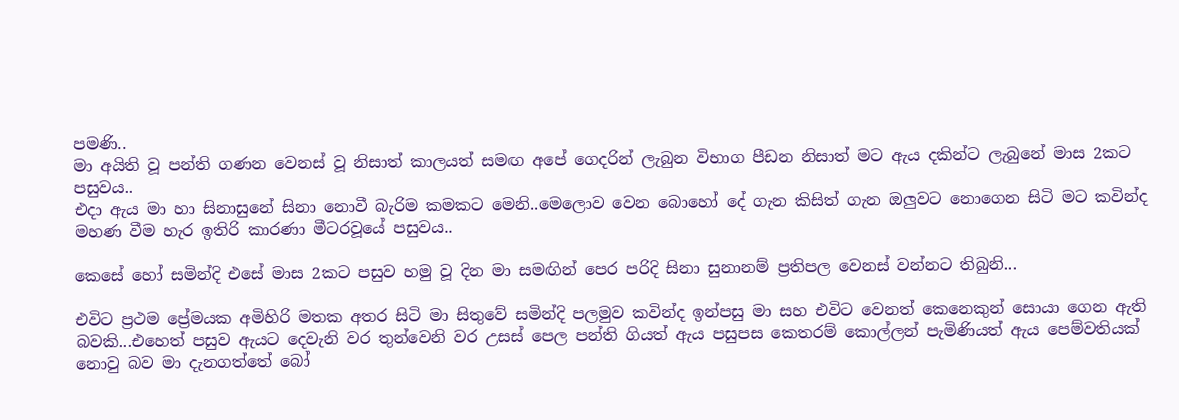පමණි..
මා අයිති වූ පන්ති ගණන වෙනස් වූ නිසාත් කාලයත් සමඟ අපේ ගෙදරින් ලැබුන විභාග පීඩන නිසාත් මට ඇය දකින්ට ලැබුනේ මාස 2කට පසුවය..
එදා ඇය මා හා සිනාසුනේ සිනා නොවී බැරිම කමකට මෙනි..මෙලොව වෙන බොහෝ දේ ගැන කිසිත් ගැන ඔලුවට නොගෙන සිටි මට කවින්ද මහණ වීම හැර ඉතිරි කාරණා මීටරවූයේ පසුවය..

කෙසේ හෝ සමින්දි එසේ මාස 2කට පසුව හමු වූ දින මා සමඟින් පෙර පරිදි සිනා සුනානම් ප්‍රතිපල වෙනස් වන්නට තිබුනි...

එවිට ප්‍රථම ප්‍රේමයක අමිහිරි මතක අතර සිටි මා සිතුවේ සමින්දි පලමුව කවින්ද ඉන්පසු මා සහ එවිට වෙනත් කෙනෙකුන් සොයා ගෙන ඇති බවකි...එහෙත් පසුව ඇයට දෙවැනි වර තුන්වෙනි වර උසස් පෙල පන්ති ගියත් ඇය පසුපස කෙතරම් කොල්ලන් පැමිණියත් ඇය පෙම්වතියක් නොවු බව මා දැනගත්තේ බෝ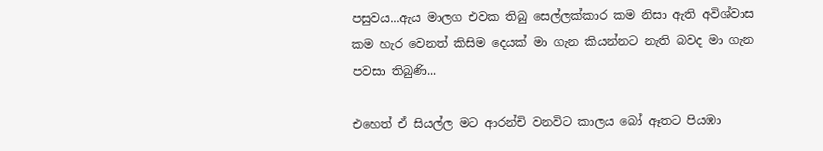පසුවය...ඇය මාලග එවක තිබු සෙල්ලක්කාර කම නිසා ඇති අවිශ්වාස කම හැර වෙනත් කිසිම දෙයක් මා ගැන කියන්නට නැති බවද මා ගැන පවසා තිබුණි...

එහෙත් ඒ සියල්ල මට ආරන්චි වනවිට කාලය බෝ ඈතට පියඹා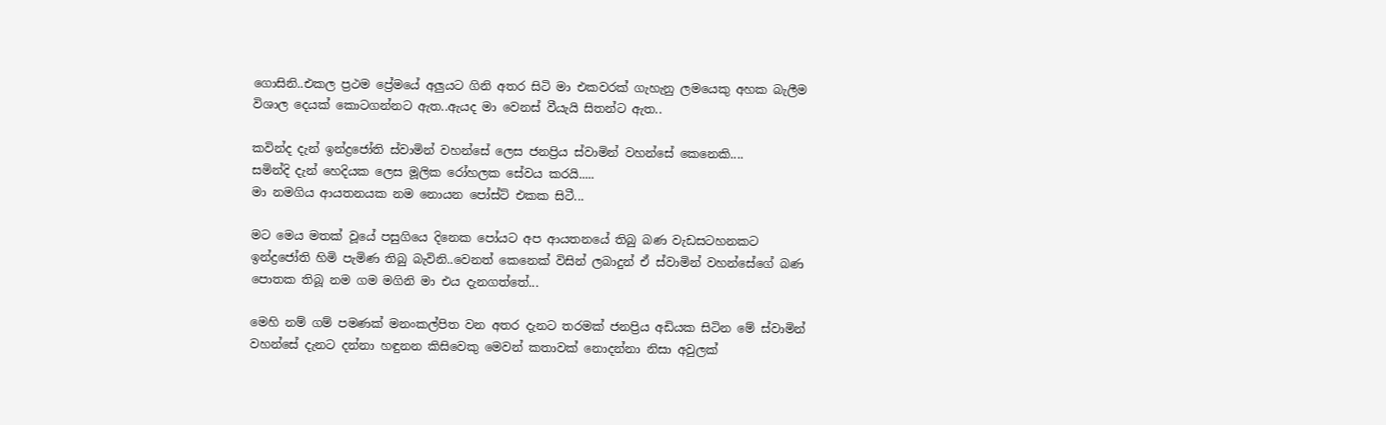ගොසිනි..එකල ප්‍රථම ප්‍රේමයේ අලුයට ගිනි අතර සිටි මා එකවරක් ගැහැනු ලමයෙකු අහක බැලීම විශාල දෙයක් කොටගන්නට ඇත..ඇයද මා වෙනස් වීයැයි සිතන්ට ඇත..

කවින්ද දැන් ඉන්ද්‍රජෝති ස්වාමින් වහන්සේ ලෙස ජනප්‍රිය ස්වාමින් වහන්සේ කෙනෙකි....
සමින්දි දැන් හෙදියක ලෙස මූලික රෝහලක සේවය කරයි.....
මා නමගිය ආයතනයක නම නොයන පෝස්ට් එකක සිටී...

මට මෙය මතක් වූයේ පසුගියෙ දිනෙක පෝයට අප ආයතනයේ තිබු බණ වැඩසටහනකට ඉන්ද්‍රජෝති හිමි පැමිණ තිබු බැවිනි..වෙනත් කෙනෙක් විසින් ලබාදුන් ඒ ස්වාමින් වහන්සේගේ බණ පොතක තිබූ නම ගම මගිනි මා එය දැනගත්තේ...

මෙහි නම් ගම් පමණක් මනංකල්පිත වන අතර දැනට තරමක් ජනප්‍රිය අඩියක සිටින මේ ස්වාමින් වහන්සේ දැනට දන්නා හඳුනන කිසිවෙකු මෙවන් කතාවක් නොදන්නා නිසා අවුලක්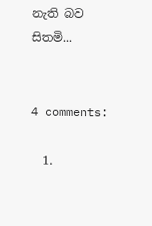නැති බව සිතමි...


4 comments:

  1.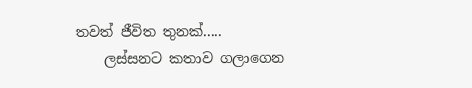තවත් ජීවිත තුනක්.....
    ලස්සනට කතාව ගලාගෙන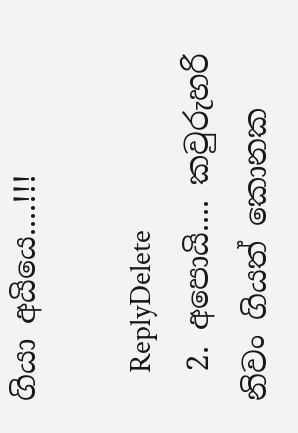ගියා අයියෙ....!!!

    ReplyDelete
  2. අපොයි.... කවුරුහරි නිවං ගියත් කොනක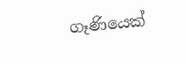ගෑණියෙක්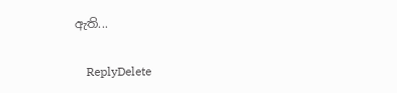ඇති...

    ReplyDelete